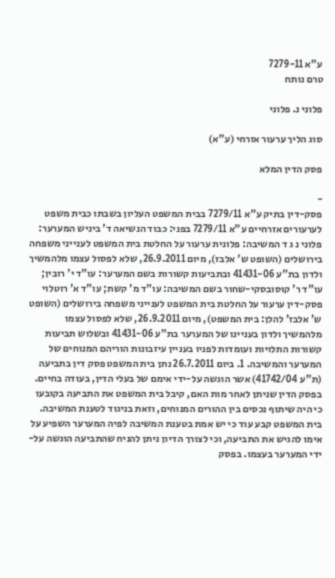ע"א 7279-11
טרם נותח

פלוני נ. פלוני

סוג הליך ערעור אזרחי (ע"א)

פסק הדין המלא

-
פסק-דין בתיק ע"א 7279/11 בבית המשפט העליון בשבתו כבית משפט לערעורים אזרחיים ע"א 7279/11 בפני: כבוד הנשיאה ד' ביניש המערער: פלוני נ ג ד המשיבה: פלונית ערעור על החלטת בית המשפט לענייני משפחה בירושלים (השופט ש' אלבז), מיום 26.9.2011, שלא לפסול עצמו מלהמשיך ולדון בת"ע 41431-06 ובתביעות קשורות בשם המערער: עו"ד י' רובין; עו"ד ר' קוסובסקי-שחור בשם המשיבה: עו"ד מ' קשת; עו"ד א' רוטלוי פסק-דין ערעור על החלטת בית המשפט לענייני משפחה בירושלים (השופט ש' אלבז' להלן: בית המשפט), מיום 26.9.2011, שלא לפסול עצמו מלהמשיך ולדון בעניינו של המערער בת"ע 41431-06 ובשלוש תביעות קשורות התלויות ועומדות לפניו בעניין עיזבונות הוריהם המנוחים של המערער והמשיבה. 1. ביום 26.7.2011 נתן בית המשפט פסק דין בתביעה (ת"ע 41742/04) אשר הוגשה על-ידי אימם של בעלי הדין, בעודה בחיים. בפסק הדין שניתן לאחר מות האם, קיבל בית המשפט את התביעה בקובעו כי היה שיתוף נכסים בין ההורים המנוחים, וזאת בניגוד לטענת המשיבה. בית המשפט קבע עוד כי יש אמת בטענת המשיבה לפיה המערער השפיע על אימו להגיש את התביעה, וכי לצורך הדיון ניתן להניח שהתביעה הוגשה על-ידי המערער בעצמו. בפסק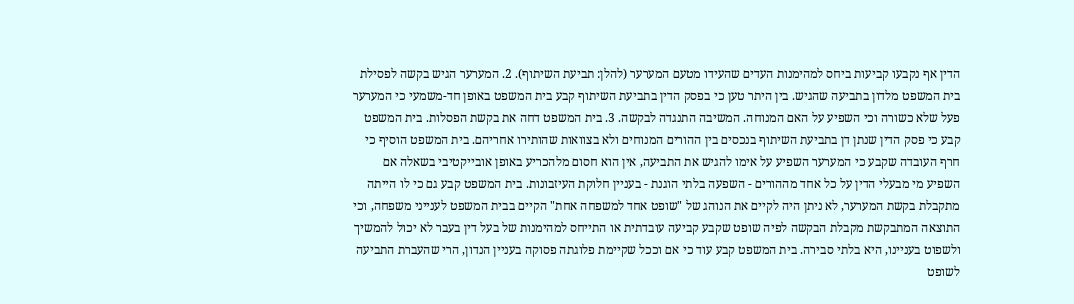הדין אף נקבעו קביעות ביחס למהימנות העדים שהעידו מטעם המערער (להלן: תביעת השיתוף). 2. המערער הגיש בקשה לפסילת בית המשפט מלדון בתביעה שהגיש. בין היתר טען כי בפסק הדין בתביעת השיתוף קבע בית המשפט באופן חד-משמעי כי המערער פעל שלא כשורה וכי השפיע על האם המנוחה. המשיבה התנגדה לבקשה. 3. בית המשפט דחה את בקשת הפסלות. בית המשפט קבע כי פסק הדין שנתן דן בתביעת השיתוף בנכסים בין ההורים המנוחים ולא בצוואות שהותירו אחריהם. בית המשפט הוסיף כי חרף העובדה שקבע כי המערער השפיע על אימו להגיש את התביעה, אין הוא חסום מלהכריע באופן אובייקטיבי בשאלה אם השפיע מי מבעלי הדין על כל אחד מההורים - השפעה בלתי הוגנת - בעניין חלוקת העיזבונות. בית המשפט קבע גם כי לו הייתה מתקבלת בקשת המערער, לא ניתן היה לקיים את הנוהג של "שופט אחד למשפחה אחת" הקיים בבית המשפט לענייני משפחה, וכי התוצאה המתבקשת מקבלת הבקשה לפיה שופט שקבע קביעה עובדתית או התייחס למהימנות של בעל דין בעבר לא יכול להמשיך ולשפוט בעניינו, היא בלתי סבירה. בית המשפט קבע עוד כי אם וככל שקיימת פלוגתה פסוקה בעניין הנדון, הרי שהעברת התביעה לשופט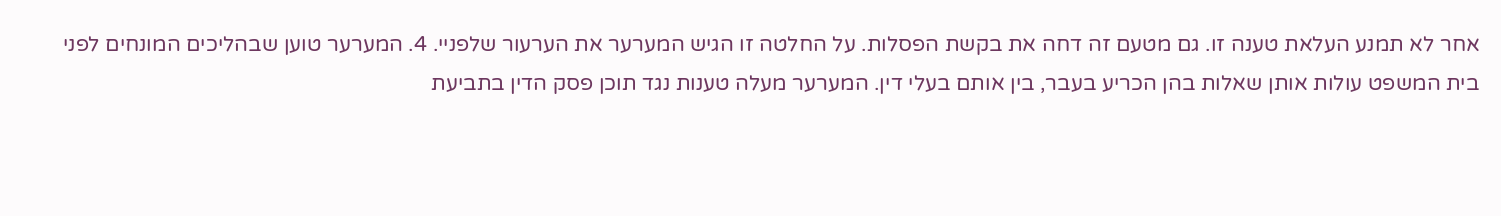אחר לא תמנע העלאת טענה זו. גם מטעם זה דחה את בקשת הפסלות. על החלטה זו הגיש המערער את הערעור שלפניי. 4. המערער טוען שבהליכים המונחים לפני בית המשפט עולות אותן שאלות בהן הכריע בעבר, בין אותם בעלי דין. המערער מעלה טענות נגד תוכן פסק הדין בתביעת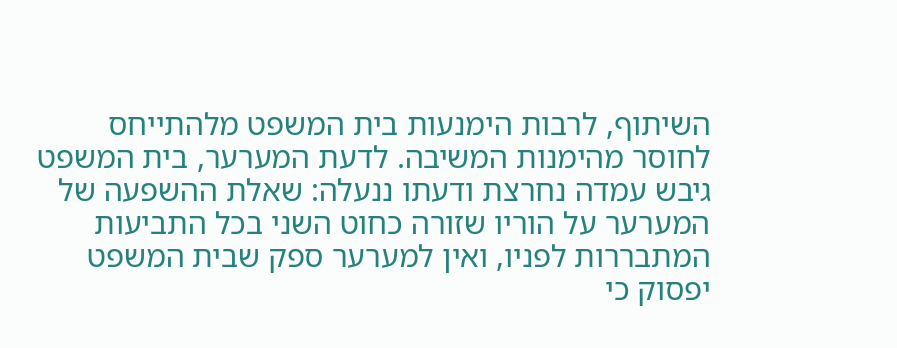השיתוף, לרבות הימנעות בית המשפט מלהתייחס לחוסר מהימנות המשיבה. לדעת המערער, בית המשפט גיבש עמדה נחרצת ודעתו ננעלה: שאלת ההשפעה של המערער על הוריו שזורה כחוט השני בכל התביעות המתבררות לפניו, ואין למערער ספק שבית המשפט יפסוק כי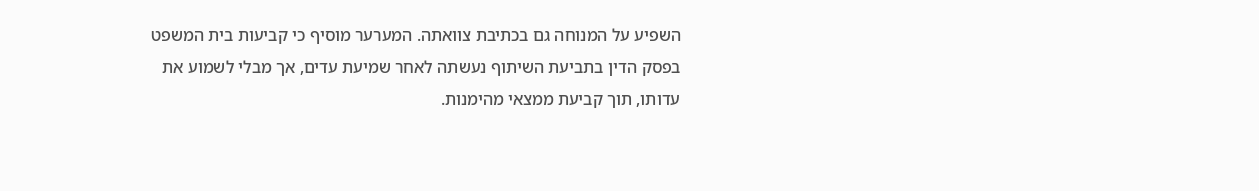השפיע על המנוחה גם בכתיבת צוואתה. המערער מוסיף כי קביעות בית המשפט בפסק הדין בתביעת השיתוף נעשתה לאחר שמיעת עדים, אך מבלי לשמוע את עדותו, תוך קביעת ממצאי מהימנות.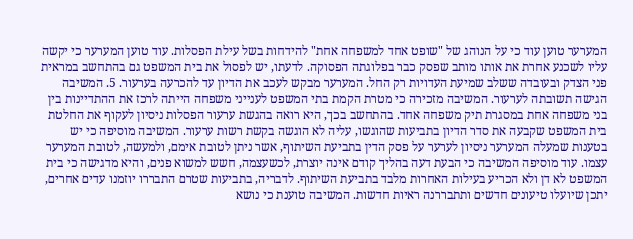המערער טוען עוד כי על הנוהג של "שופט אחד למשפחה אחת" להידחות בשל עילת הפסלות. עוד טוען המערער כי יקשה עליו לשכנע אחרת את אותו מותב שפסק כבר בפלוגתה הפסוקה. לדעתו, יש לפסול את בית המשפט גם בהתחשב במראית פני הצדק ובעובדה ששלב שמיעת העדויות רק החל. המערער מבקש לעכב את הדיון עד להכרעה בערעור. 5. המשיבה הגישה תשובתה לערעור. המשיבה מזכירה כי מטרת הקמת בתי המשפט לענייני משפחה הייתה לרכז את ההתדיינות בין בני משפחה אחת במסגרת תיק משפחה אחד. בהתחשב בכך, היא רואה בהגשת ערעור הפסלות ניסיון לעקוף את החלטת בית המשפט שקבעה את סדר הדיון בתביעות שהוגשו, עליה לא הוגשה בקשת רשות ערעור. המשיבה מוסיפה כי יש בטענות שמעלה המערער ניסיון לערער על פסק הדין בתביעת השיתוף, אשר ניתן לטובת אימם, ולמעשה, לטובת המערער עצמו. עוד מוסיפה המשיבה כי הבעת דעה בהליך קודם אינה יוצרת, לכשעצמה, חשש למשוא פנים, והיא מדגישה כי בית המשפט לא דן ולא הכריע בעילות האחרות מלבד בתביעת השיתוף. לדבריה, בתביעות שטרם התבררו יוזמנו עדים אחרים, יתכן שיועלו טיעונים חדשים ותתבררנה ראיות חדשות. המשיבה טוענת כי נושא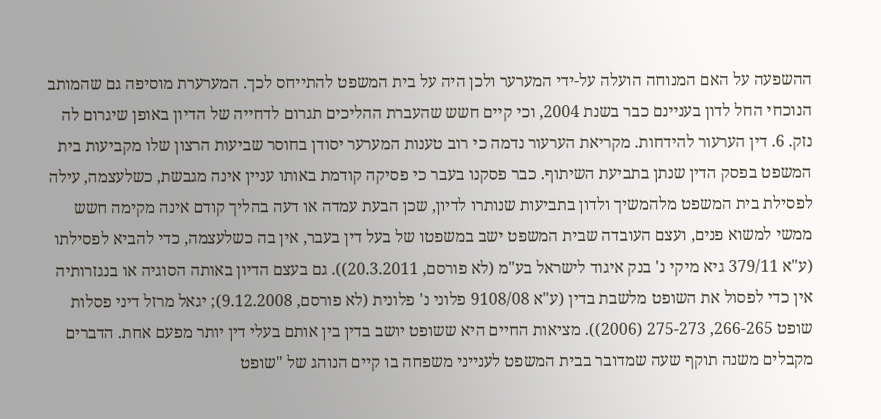ההשפעה על האם המנוחה הועלה על-ידי המערער ולכן היה על בית המשפט להתייחס לכך. המערערת מוסיפה גם שהמותב הנוכחי החל לדון בעניינם כבר בשנת 2004, וכי קיים חשש שהעברת ההליכים תגרום לדחייה של הדיון באופן שיגרום לה נזק. 6. דין הערעור להידחות. מקריאת הערעור נדמה כי רוב טענות המערער יסודן בחוסר שביעות הרצון שלו מקביעות בית המשפט בפסק הדין שנתן בתביעת השיתוף. כבר פסקנו בעבר כי פסיקה קודמת באותו עניין אינה מגבשת, כשלעצמה, עילה לפסילת בית המשפט מלהמשיך ולדון בתביעות שנותרו לדיון, שכן הבעת עמדה או דעה בהליך קודם אינה מקימה חשש ממשי למשוא פנים, ועצם העובדה שבית המשפט ישב במשפטו של בעל דין בעבר, אין בה כשלעצמה, כדי להביא לפסילתו (ע"א 379/11 גיא מיקי נ' בנק איגוד לישראל בע"מ (לא פורסם, 20.3.2011)). גם בעצם הדיון באותה הסוגיה או בנגזרותיה אין כדי לפסול את השופט מלשבת בדין (ע"א 9108/08 פלוני נ' פלונית (לא פורסם, 9.12.2008); יגאל מרזל דיני פסלות שופט 266-265, 275-273 (2006)). מציאות החיים היא ששופט יושב בדין בין אותם בעלי דין יותר מפעם אחת. הדברים מקבלים משנה תוקף שעה שמדובר בבית המשפט לענייני משפחה בו קיים הנוהג של "שופט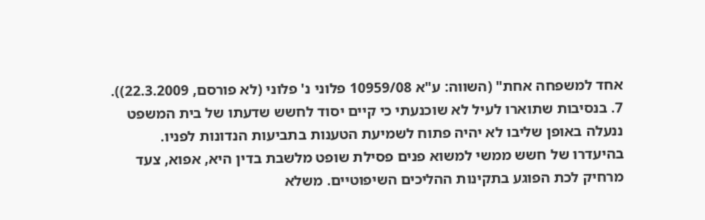אחד למשפחה אחת" (השווה: ע"א 10959/08 פלוני נ' פלוני (לא פורסם, 22.3.2009)). 7. בנסיבות שתוארו לעיל לא שוכנעתי כי קיים יסוד לחשש שדעתו של בית המשפט ננעלה באופן שליבו לא יהיה פתוח לשמיעת הטענות בתביעות הנדונות לפניו. בהיעדרו של חשש ממשי למשוא פנים פסילת שופט מלשבת בדין היא, אפוא, צעד מרחיק לכת הפוגע בתקינות ההליכים השיפוטיים. משלא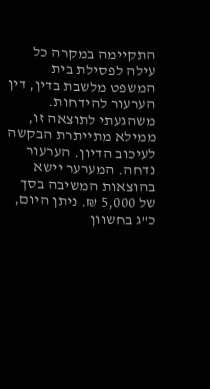התקיימה במקרה כל עילה לפסילת בית המשפט מלשבת בדין, דין הערעור להידחות. משהגעתי לתוצאה זו, ממילא מתייתרת הבקשה לעיכוב הדיון. הערעור נדחה. המערער יישא בהוצאות המשיבה בסך של 5,000 ₪. ניתן היום, כ"ג בחשוון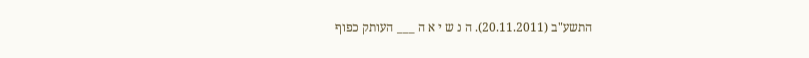התשע"ב (20.11.2011). ה נ ש י א ה ___ העותק כפוף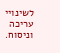לשינויי עריכה וניסוח.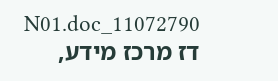11072790_N01.doc דז מרכז מידע,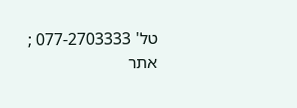טל' 077-2703333 ; אתר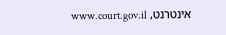אינטרנט, www.court.gov.il